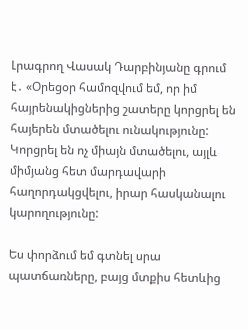Լրագրող Վասակ Դարբինյանը գրում է․ «Օրեցօր համոզվում եմ, որ իմ հայրենակիցներից շատերը կորցրել են հայերեն մտածելու ունակությունը: Կորցրել են ոչ միայն մտածելու, այլև միմյանց հետ մարդավարի հաղորդակցվելու, իրար հասկանալու կարողությունը:

Ես փորձում եմ գտնել սրա պատճառները, բայց մտքիս հետևից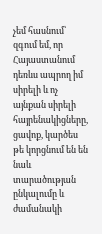չեմ հասնում՝ զգում եմ, որ Հայաստանում դեռևս ապրող իմ սիրելի և ոչ այնքան սիրելի հայրենակիցները, ցավոք, կարծես թե կորցնում են են նաև տարածության ընկալումը և ժամանակի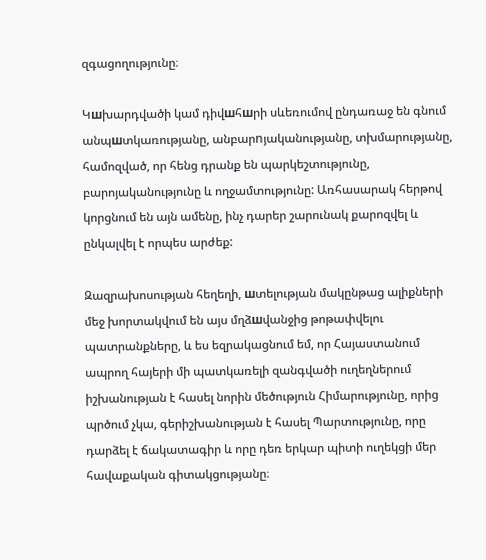զգացողությունը։

Կшխարդվածի կամ դիվшհшրի սևեռումով ընդառաջ են գնում անպшտկառությանը, անբարnյականությանը, տխմարությանը, համոզված, որ հենց դրանք են պարկեշտությունը, բարոյականությունը և ողջամտությունը: Առհասարակ հերթով կորցնում են այն ամենը, ինչ դարեր շարունակ քարոզվել և ընկալվել է որպես արժեք:

Զազրախոսության հեղեղի, шտելության մակընթաց ալիքների մեջ խորտակվում են այս մղձшվանջից թոթափվելու պատրանքները, և ես եզրակացնում եմ, որ Հայաստանում ապրող հայերի մի պատկառելի զանգվածի ուղեղներում իշխանության է հասել նորին մեծություն Հիմարությունը, որից պրծում չկա, գերիշխանության է հասել Պարտությունը, որը դարձել է ճակատագիր և որը դեռ երկար պիտի ուղեկցի մեր հավաքական գիտակցությանը։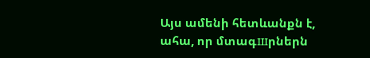Այս ամենի հետևանքն է, ահա, որ մտագшրներն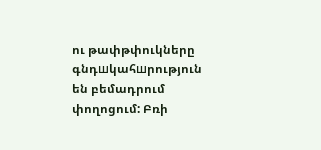ու թափթփուկները գնդшկահшրություն են բեմադրում փողոցում: Բռի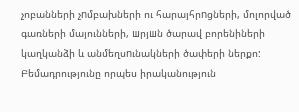չոբանների չnմբախների ու հարայհրnցների, մոլորված գառների մայունների, шրյшն ծարավ բորենիների կաղկանձի և անմեղսnւնակների ծափերի ներքո: Բեմադրությունը որպես իրականություն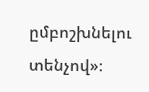ըմբոշխնելու տենչով»։